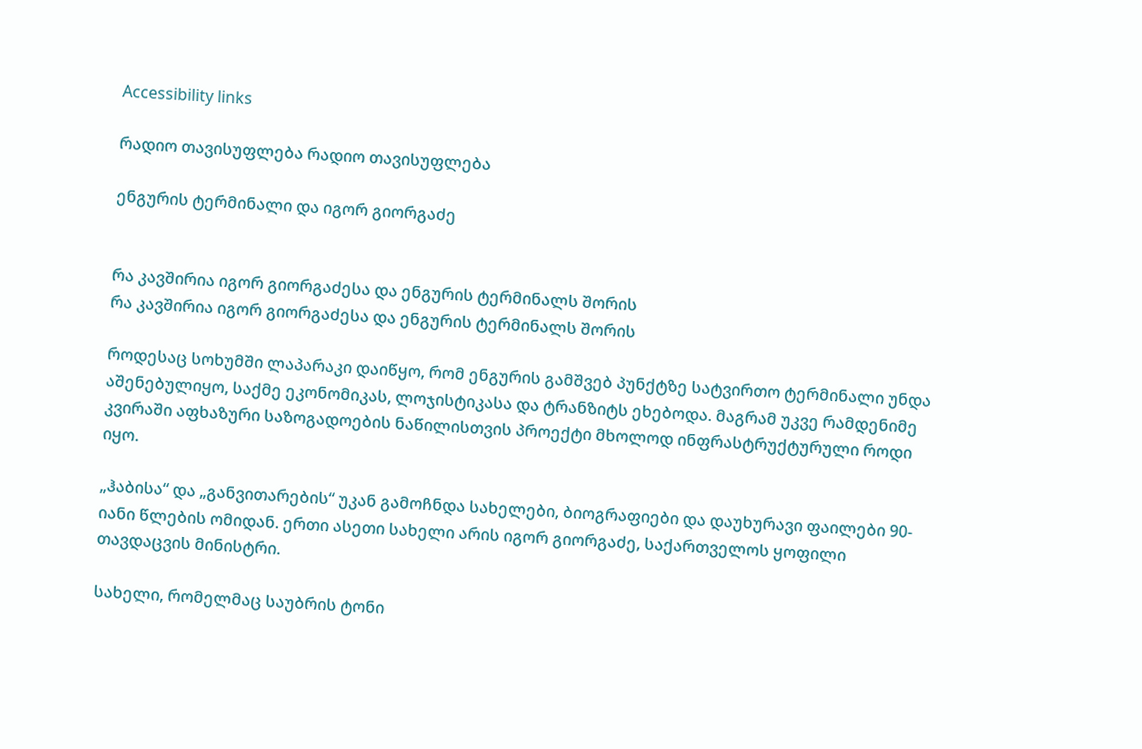Accessibility links

რადიო თავისუფლება რადიო თავისუფლება

ენგურის ტერმინალი და იგორ გიორგაძე


რა კავშირია იგორ გიორგაძესა და ენგურის ტერმინალს შორის
რა კავშირია იგორ გიორგაძესა და ენგურის ტერმინალს შორის

როდესაც სოხუმში ლაპარაკი დაიწყო, რომ ენგურის გამშვებ პუნქტზე სატვირთო ტერმინალი უნდა აშენებულიყო, საქმე ეკონომიკას, ლოჯისტიკასა და ტრანზიტს ეხებოდა. მაგრამ უკვე რამდენიმე კვირაში აფხაზური საზოგადოების ნაწილისთვის პროექტი მხოლოდ ინფრასტრუქტურული როდი იყო.

„ჰაბისა“ და „განვითარების“ უკან გამოჩნდა სახელები, ბიოგრაფიები და დაუხურავი ფაილები 90-იანი წლების ომიდან. ერთი ასეთი სახელი არის იგორ გიორგაძე, საქართველოს ყოფილი თავდაცვის მინისტრი.

სახელი, რომელმაც საუბრის ტონი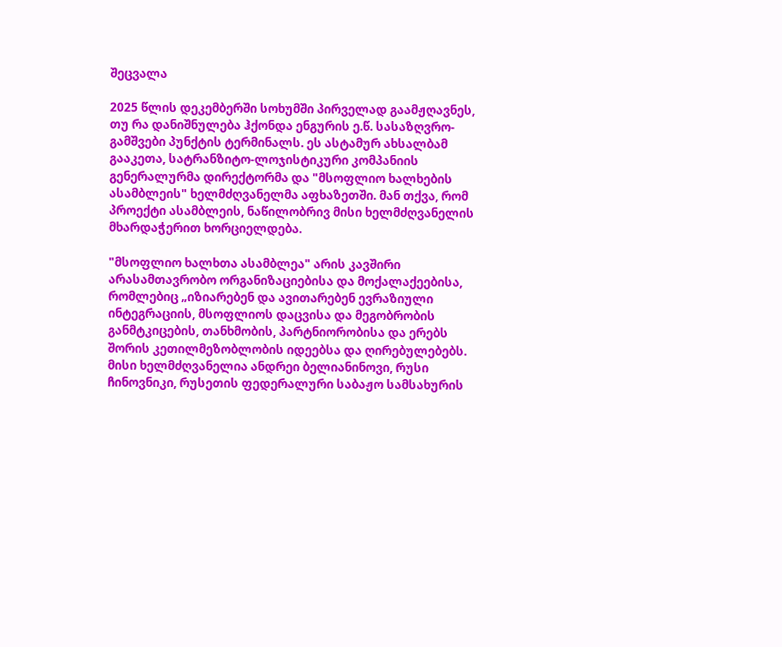შეცვალა

2025 წლის დეკემბერში სოხუმში პირველად გაამჟღავნეს, თუ რა დანიშნულება ჰქონდა ენგურის ე.წ. სასაზღვრო-გამშვები პუნქტის ტერმინალს. ეს ასტამურ ახსალბამ გააკეთა, სატრანზიტო-ლოჯისტიკური კომპანიის გენერალურმა დირექტორმა და "მსოფლიო ხალხების ასამბლეის" ხელმძღვანელმა აფხაზეთში. მან თქვა, რომ პროექტი ასამბლეის, ნაწილობრივ მისი ხელმძღვანელის მხარდაჭერით ხორციელდება.

"მსოფლიო ხალხთა ასამბლეა" არის კავშირი არასამთავრობო ორგანიზაციებისა და მოქალაქეებისა, რომლებიც „იზიარებენ და ავითარებენ ევრაზიული ინტეგრაციის, მსოფლიოს დაცვისა და მეგობრობის განმტკიცების, თანხმობის, პარტნიორობისა და ერებს შორის კეთილმეზობლობის იდეებსა და ღირებულებებს. მისი ხელმძღვანელია ანდრეი ბელიანინოვი, რუსი ჩინოვნიკი, რუსეთის ფედერალური საბაჟო სამსახურის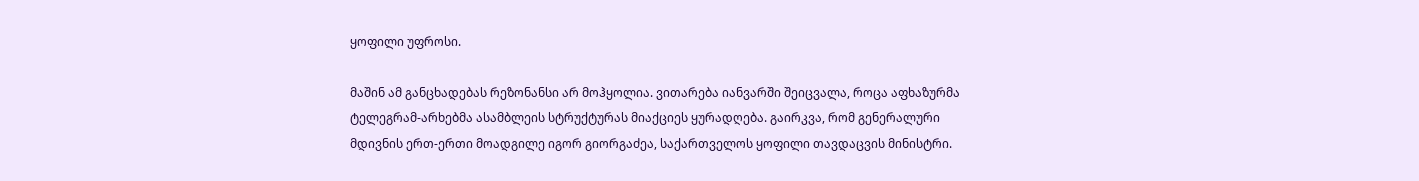ყოფილი უფროსი.

მაშინ ამ განცხადებას რეზონანსი არ მოჰყოლია. ვითარება იანვარში შეიცვალა, როცა აფხაზურმა ტელეგრამ-არხებმა ასამბლეის სტრუქტურას მიაქციეს ყურადღება. გაირკვა, რომ გენერალური მდივნის ერთ-ერთი მოადგილე იგორ გიორგაძეა, საქართველოს ყოფილი თავდაცვის მინისტრი.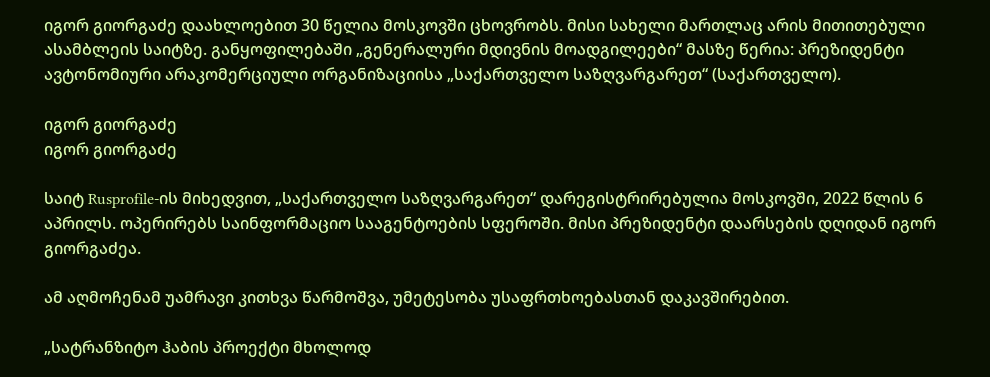იგორ გიორგაძე დაახლოებით 30 წელია მოსკოვში ცხოვრობს. მისი სახელი მართლაც არის მითითებული ასამბლეის საიტზე. განყოფილებაში „გენერალური მდივნის მოადგილეები“ მასზე წერია: პრეზიდენტი ავტონომიური არაკომერციული ორგანიზაციისა „საქართველო საზღვარგარეთ“ (საქართველო).

იგორ გიორგაძე
იგორ გიორგაძე

საიტ Rusprofile-ის მიხედვით, „საქართველო საზღვარგარეთ“ დარეგისტრირებულია მოსკოვში, 2022 წლის 6 აპრილს. ოპერირებს საინფორმაციო სააგენტოების სფეროში. მისი პრეზიდენტი დაარსების დღიდან იგორ გიორგაძეა.

ამ აღმოჩენამ უამრავი კითხვა წარმოშვა, უმეტესობა უსაფრთხოებასთან დაკავშირებით.

„სატრანზიტო ჰაბის პროექტი მხოლოდ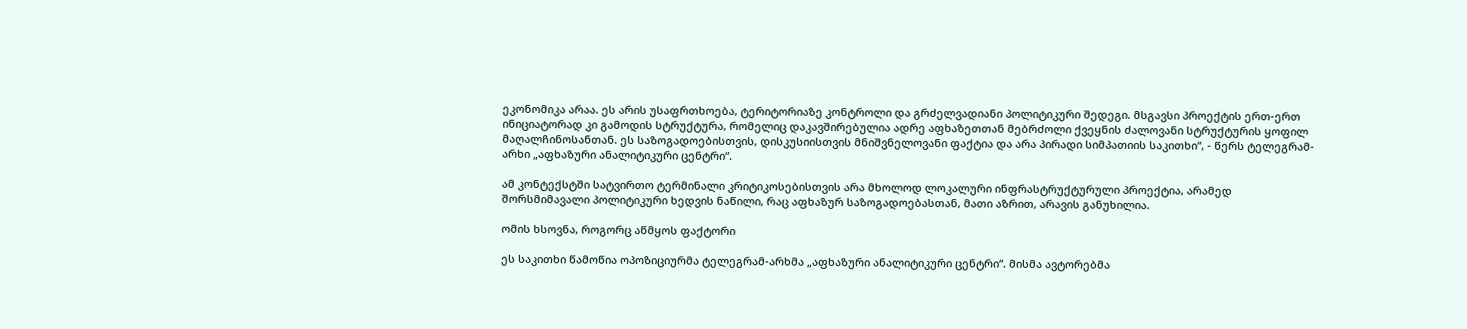ეკონომიკა არაა. ეს არის უსაფრთხოება, ტერიტორიაზე კონტროლი და გრძელვადიანი პოლიტიკური შედეგი. მსგავსი პროექტის ერთ-ერთ ინიციატორად კი გამოდის სტრუქტურა, რომელიც დაკავშირებულია ადრე აფხაზეთთან მებრძოლი ქვეყნის ძალოვანი სტრუქტურის ყოფილ მაღალჩინოსანთან. ეს საზოგადოებისთვის, დისკუსიისთვის მნიშვნელოვანი ფაქტია და არა პირადი სიმპათიის საკითხი“, - წერს ტელეგრამ-არხი „აფხაზური ანალიტიკური ცენტრი“.

ამ კონტექსტში სატვირთო ტერმინალი კრიტიკოსებისთვის არა მხოლოდ ლოკალური ინფრასტრუქტურული პროექტია, არამედ შორსმიმავალი პოლიტიკური ხედვის ნაწილი, რაც აფხაზურ საზოგადოებასთან, მათი აზრით, არავის განუხილია.

ომის ხსოვნა, როგორც აწმყოს ფაქტორი

ეს საკითხი წამოწია ოპოზიციურმა ტელეგრამ-არხმა „აფხაზური ანალიტიკური ცენტრი“. მისმა ავტორებმა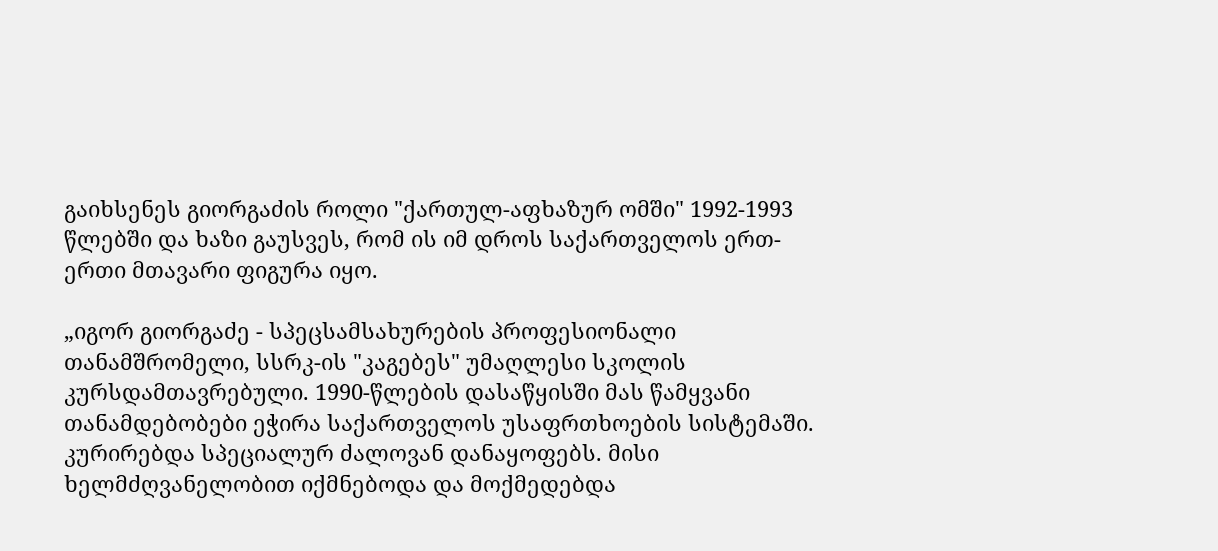გაიხსენეს გიორგაძის როლი "ქართულ-აფხაზურ ომში" 1992-1993 წლებში და ხაზი გაუსვეს, რომ ის იმ დროს საქართველოს ერთ-ერთი მთავარი ფიგურა იყო.

„იგორ გიორგაძე - სპეცსამსახურების პროფესიონალი თანამშრომელი, სსრკ-ის "კაგებეს" უმაღლესი სკოლის კურსდამთავრებული. 1990-წლების დასაწყისში მას წამყვანი თანამდებობები ეჭირა საქართველოს უსაფრთხოების სისტემაში. კურირებდა სპეციალურ ძალოვან დანაყოფებს. მისი ხელმძღვანელობით იქმნებოდა და მოქმედებდა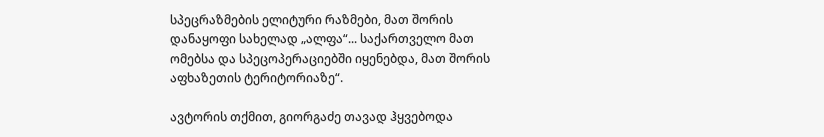სპეცრაზმების ელიტური რაზმები, მათ შორის დანაყოფი სახელად „ალფა“... საქართველო მათ ომებსა და სპეცოპერაციებში იყენებდა, მათ შორის აფხაზეთის ტერიტორიაზე“.

ავტორის თქმით, გიორგაძე თავად ჰყვებოდა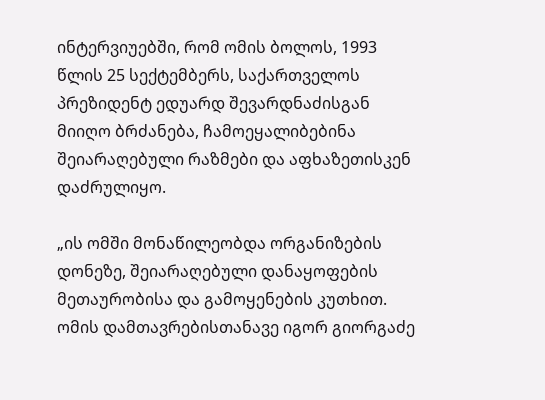ინტერვიუებში, რომ ომის ბოლოს, 1993 წლის 25 სექტემბერს, საქართველოს პრეზიდენტ ედუარდ შევარდნაძისგან მიიღო ბრძანება, ჩამოეყალიბებინა შეიარაღებული რაზმები და აფხაზეთისკენ დაძრულიყო.

„ის ომში მონაწილეობდა ორგანიზების დონეზე, შეიარაღებული დანაყოფების მეთაურობისა და გამოყენების კუთხით. ომის დამთავრებისთანავე იგორ გიორგაძე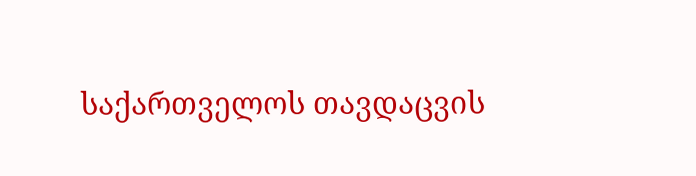საქართველოს თავდაცვის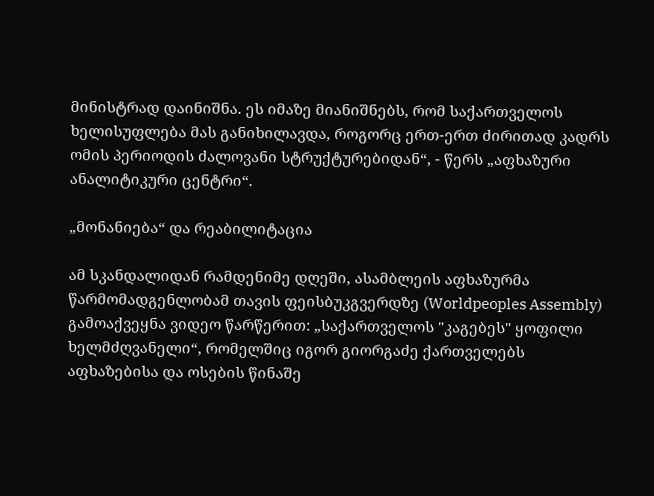მინისტრად დაინიშნა. ეს იმაზე მიანიშნებს, რომ საქართველოს ხელისუფლება მას განიხილავდა, როგორც ერთ-ერთ ძირითად კადრს ომის პერიოდის ძალოვანი სტრუქტურებიდან“, - წერს „აფხაზური ანალიტიკური ცენტრი“.

„მონანიება“ და რეაბილიტაცია

ამ სკანდალიდან რამდენიმე დღეში, ასამბლეის აფხაზურმა წარმომადგენლობამ თავის ფეისბუკგვერდზე (Worldpeoples Assembly) გამოაქვეყნა ვიდეო წარწერით: „საქართველოს "კაგებეს" ყოფილი ხელმძღვანელი“, რომელშიც იგორ გიორგაძე ქართველებს აფხაზებისა და ოსების წინაშე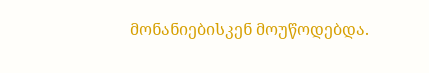მონანიებისკენ მოუწოდებდა.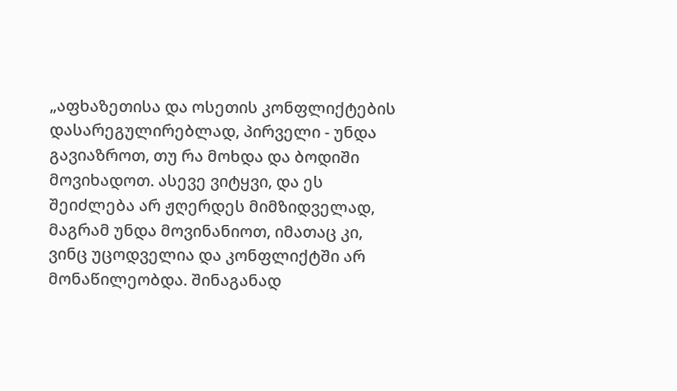„აფხაზეთისა და ოსეთის კონფლიქტების დასარეგულირებლად, პირველი - უნდა გავიაზროთ, თუ რა მოხდა და ბოდიში მოვიხადოთ. ასევე ვიტყვი, და ეს შეიძლება არ ჟღერდეს მიმზიდველად, მაგრამ უნდა მოვინანიოთ, იმათაც კი, ვინც უცოდველია და კონფლიქტში არ მონაწილეობდა. შინაგანად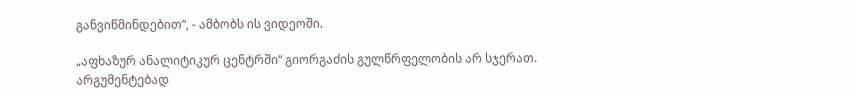განვიწმინდებით“, - ამბობს ის ვიდეოში.

„აფხაზურ ანალიტიკურ ცენტრში“ გიორგაძის გულწრფელობის არ სჯერათ. არგუმენტებად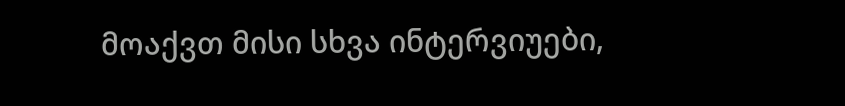მოაქვთ მისი სხვა ინტერვიუები,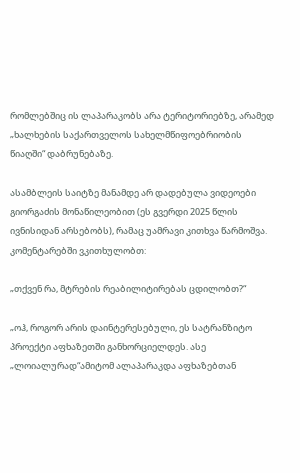რომლებშიც ის ლაპარაკობს არა ტერიტორიებზე, არამედ „ხალხების საქართველოს სახელმწიფოებრიობის წიაღში“ დაბრუნებაზე.

ასამბლეის საიტზე მანამდე არ დადებულა ვიდეოები გიორგაძის მონაწილეობით (ეს გვერდი 2025 წლის ივნისიდან არსებობს), რამაც უამრავი კითხვა წარმოშვა. კომენტარებში ვკითხულობთ:

„თქვენ რა, მტრების რეაბილიტირებას ცდილობთ?“

„ოჰ, როგორ არის დაინტერესებული, ეს სატრანზიტო პროექტი აფხაზეთში განხორციელდეს. ასე „ლოიალურად“ამიტომ ალაპარაკდა აფხაზებთან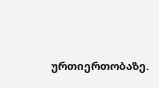ურთიერთობაზე.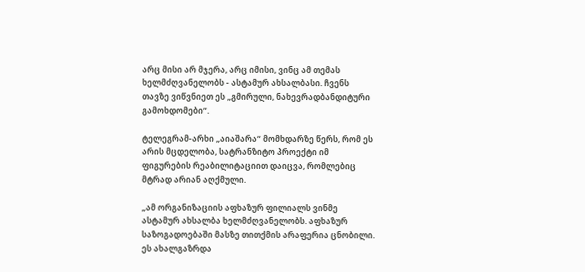არც მისი არ მჯერა, არც იმისი, ვინც ამ თემას ხელმძღვანელობს - ასტამურ ახსალბასი. ჩვენს თავზე ვიწვნიეთ ეს „გმირული, ნახევრადბანდიტური გამოხდომები“.

ტელეგრამ-არხი „აიაშარა“ მომხდარზე წერს, რომ ეს არის მცდელობა, სატრანზიტო პროექტი იმ ფიგურების რეაბილიტაციით დაიცვა, რომლებიც მტრად არიან აღქმული.

„ამ ორგანიზაციის აფხაზურ ფილიალს ვინმე ასტამურ ახსალბა ხელმძღვანელობს. აფხაზურ საზოგადოებაში მასზე თითქმის არაფერია ცნობილი. ეს ახალგაზრდა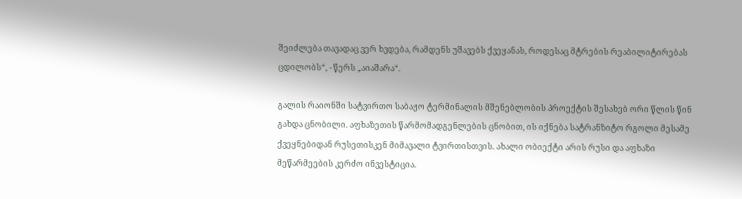შეიძლება თავადაც ვერ ხვდება, რამდენს უშავებს ქვეყანას, როდესაც მტრების რეაბილიტირებას ცდილობს“, - წერს „აიაშარა“.

გალის რაიონში სატვირთო საბაჟო ტერმინალის მშენებლობის პროექტის შესახებ ორი წლის წინ გახდა ცნობილი. აფხაზეთის წარმომადგენლების ცნობით, ის იქნება სატრანზიტო რგოლი მესამე ქვეყნებიდან რუსეთისკენ მიმავალი ტვირთისთვის. ახალი ობიექტი არის რუსი და აფხაზი მეწარმეების კერძო ინვესტიცია.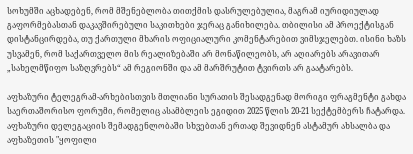სოხუმში აცხადებენ, რომ მშენებლობა თითქმის დასრულებულია, მაგრამ იურიდიულად გაფორმებასთან დაკავშირებული საკითხები ჯერაც განიხილება. თბილისი ამ პროექტისგან დისტანცირდება, თუ ქართული მხარის ოფიციალური კომენტარებით ვიმსჯელებთ. ისინი ხაზს უსვამენ, რომ საქართველო მის რეალიზებაში არ მონაწილეობს, არ აღიარებს არავითარ „სახელმწიფო საზღვრებს“ ამ რეგიონში და ამ მარშრუტით ტვირთს არ გაატარებს.

აფხაზური ტელეგრამ-არხებისთვის მთლიანი სურათის შესადგენად მორიგი ფრაგმენტი გახდა საერთაშორისო ფორუმი, რომელიც ასამბლეის ეგიდით 2025 წლის 20-21 სექტემბერს ჩატარდა. აფხაზური დელეგაციის შემადგენლობაში სხვებთან ერთად შევიდნენ ასტამურ ახსალბა და აფხაზეთის "ყოფილი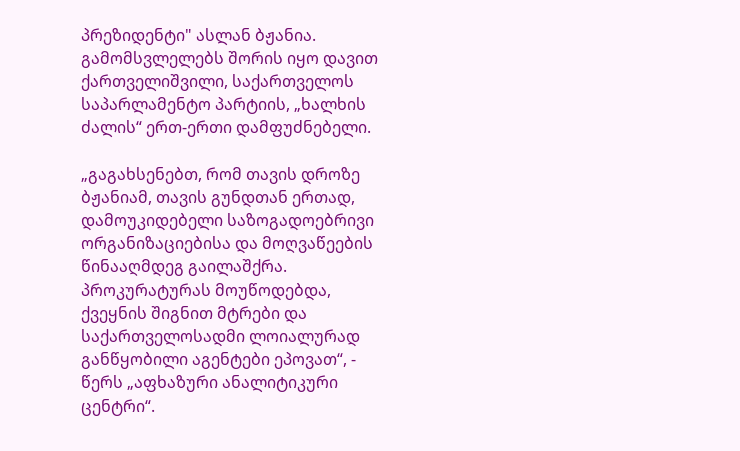პრეზიდენტი" ასლან ბჟანია. გამომსვლელებს შორის იყო დავით ქართველიშვილი, საქართველოს საპარლამენტო პარტიის, „ხალხის ძალის“ ერთ-ერთი დამფუძნებელი.

„გაგახსენებთ, რომ თავის დროზე ბჟანიამ, თავის გუნდთან ერთად, დამოუკიდებელი საზოგადოებრივი ორგანიზაციებისა და მოღვაწეების წინააღმდეგ გაილაშქრა. პროკურატურას მოუწოდებდა, ქვეყნის შიგნით მტრები და საქართველოსადმი ლოიალურად განწყობილი აგენტები ეპოვათ“, - წერს „აფხაზური ანალიტიკური ცენტრი“.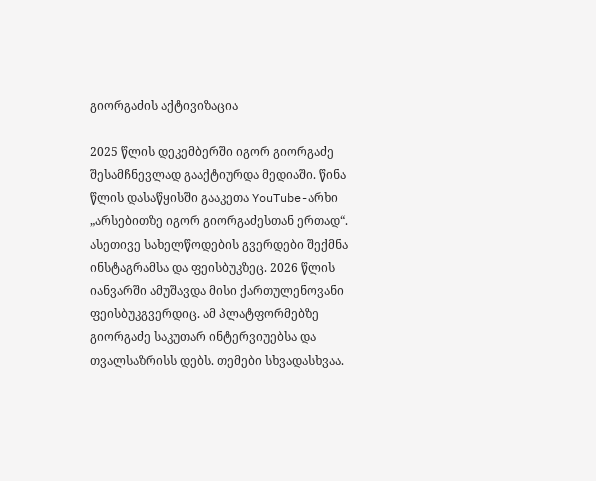გიორგაძის აქტივიზაცია

2025 წლის დეკემბერში იგორ გიორგაძე შესამჩნევლად გააქტიურდა მედიაში. წინა წლის დასაწყისში გააკეთა YouTube-არხი „არსებითზე იგორ გიორგაძესთან ერთად“. ასეთივე სახელწოდების გვერდები შექმნა ინსტაგრამსა და ფეისბუკზეც. 2026 წლის იანვარში ამუშავდა მისი ქართულენოვანი ფეისბუკგვერდიც. ამ პლატფორმებზე გიორგაძე საკუთარ ინტერვიუებსა და თვალსაზრისს დებს. თემები სხვადასხვაა.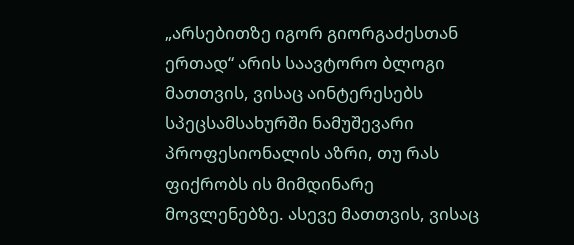„არსებითზე იგორ გიორგაძესთან ერთად“ არის საავტორო ბლოგი მათთვის, ვისაც აინტერესებს სპეცსამსახურში ნამუშევარი პროფესიონალის აზრი, თუ რას ფიქრობს ის მიმდინარე მოვლენებზე. ასევე მათთვის, ვისაც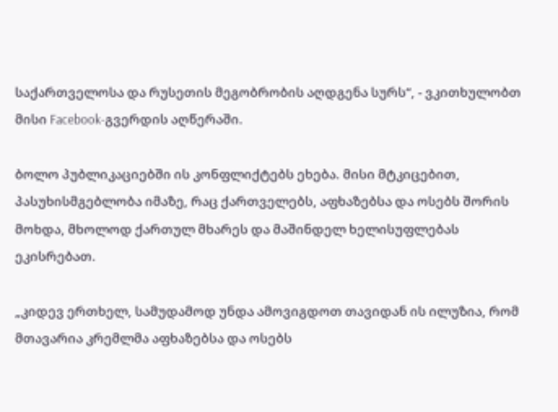საქართველოსა და რუსეთის მეგობრობის აღდგენა სურს“, - ვკითხულობთ მისი Facebook-გვერდის აღწერაში.

ბოლო პუბლიკაციებში ის კონფლიქტებს ეხება. მისი მტკიცებით, პასუხისმგებლობა იმაზე, რაც ქართველებს, აფხაზებსა და ოსებს შორის მოხდა, მხოლოდ ქართულ მხარეს და მაშინდელ ხელისუფლებას ეკისრებათ.

„კიდევ ერთხელ, სამუდამოდ უნდა ამოვიგდოთ თავიდან ის ილუზია, რომ მთავარია კრემლმა აფხაზებსა და ოსებს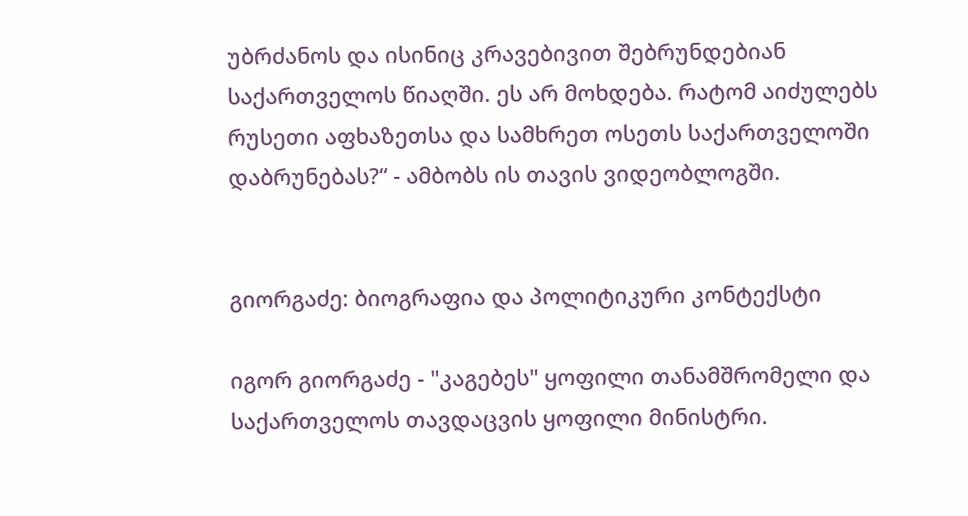უბრძანოს და ისინიც კრავებივით შებრუნდებიან საქართველოს წიაღში. ეს არ მოხდება. რატომ აიძულებს რუსეთი აფხაზეთსა და სამხრეთ ოსეთს საქართველოში დაბრუნებას?“ - ამბობს ის თავის ვიდეობლოგში.


გიორგაძე: ბიოგრაფია და პოლიტიკური კონტექსტი

იგორ გიორგაძე - "კაგებეს" ყოფილი თანამშრომელი და საქართველოს თავდაცვის ყოფილი მინისტრი.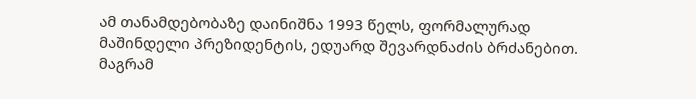ამ თანამდებობაზე დაინიშნა 1993 წელს, ფორმალურად მაშინდელი პრეზიდენტის, ედუარდ შევარდნაძის ბრძანებით. მაგრამ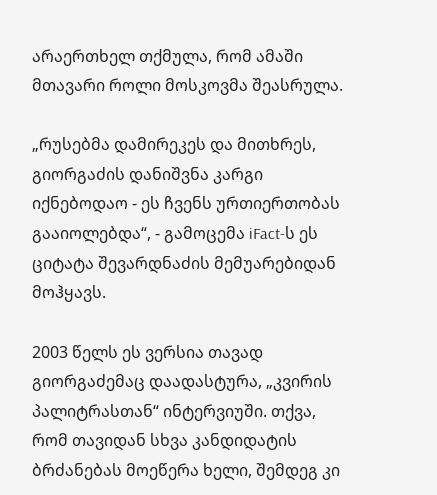არაერთხელ თქმულა, რომ ამაში მთავარი როლი მოსკოვმა შეასრულა.

„რუსებმა დამირეკეს და მითხრეს, გიორგაძის დანიშვნა კარგი იქნებოდაო - ეს ჩვენს ურთიერთობას გააიოლებდა“, - გამოცემა iFact-ს ეს ციტატა შევარდნაძის მემუარებიდან მოჰყავს.

2003 წელს ეს ვერსია თავად გიორგაძემაც დაადასტურა, „კვირის პალიტრასთან“ ინტერვიუში. თქვა, რომ თავიდან სხვა კანდიდატის ბრძანებას მოეწერა ხელი, შემდეგ კი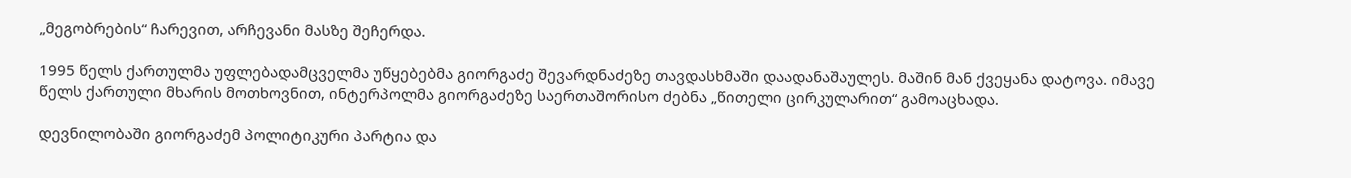„მეგობრების“ ჩარევით, არჩევანი მასზე შეჩერდა.

1995 წელს ქართულმა უფლებადამცველმა უწყებებმა გიორგაძე შევარდნაძეზე თავდასხმაში დაადანაშაულეს. მაშინ მან ქვეყანა დატოვა. იმავე წელს ქართული მხარის მოთხოვნით, ინტერპოლმა გიორგაძეზე საერთაშორისო ძებნა „წითელი ცირკულარით“ გამოაცხადა.

დევნილობაში გიორგაძემ პოლიტიკური პარტია და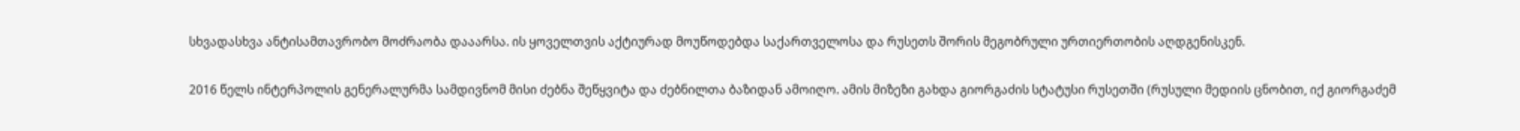სხვადასხვა ანტისამთავრობო მოძრაობა დააარსა. ის ყოველთვის აქტიურად მოუწოდებდა საქართველოსა და რუსეთს შორის მეგობრული ურთიერთობის აღდგენისკენ.

2016 წელს ინტერპოლის გენერალურმა სამდივნომ მისი ძებნა შეწყვიტა და ძებნილთა ბაზიდან ამოიღო. ამის მიზეზი გახდა გიორგაძის სტატუსი რუსეთში (რუსული მედიის ცნობით, იქ გიორგაძემ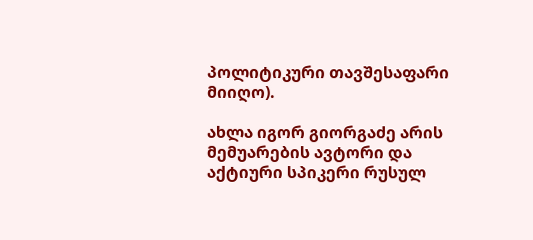პოლიტიკური თავშესაფარი მიიღო).

ახლა იგორ გიორგაძე არის მემუარების ავტორი და აქტიური სპიკერი რუსულ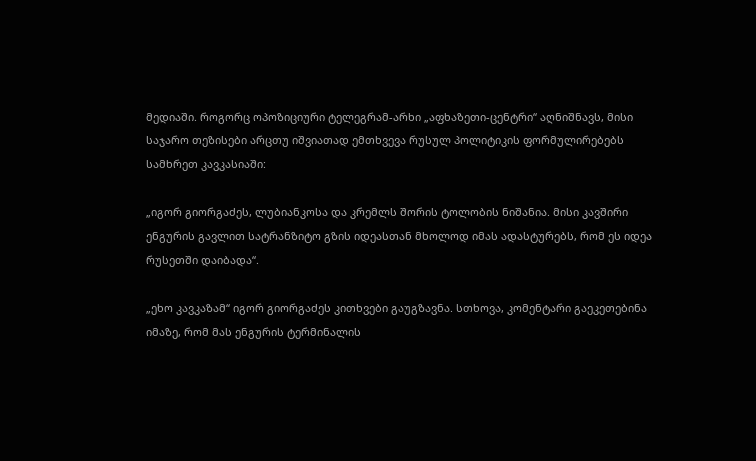მედიაში. როგორც ოპოზიციური ტელეგრამ-არხი „აფხაზეთი-ცენტრი“ აღნიშნავს, მისი საჯარო თეზისები არცთუ იშვიათად ემთხვევა რუსულ პოლიტიკის ფორმულირებებს სამხრეთ კავკასიაში:

„იგორ გიორგაძეს, ლუბიანკოსა და კრემლს შორის ტოლობის ნიშანია. მისი კავშირი ენგურის გავლით სატრანზიტო გზის იდეასთან მხოლოდ იმას ადასტურებს, რომ ეს იდეა რუსეთში დაიბადა“.

„ეხო კავკაზამ“ იგორ გიორგაძეს კითხვები გაუგზავნა. სთხოვა, კომენტარი გაეკეთებინა იმაზე, რომ მას ენგურის ტერმინალის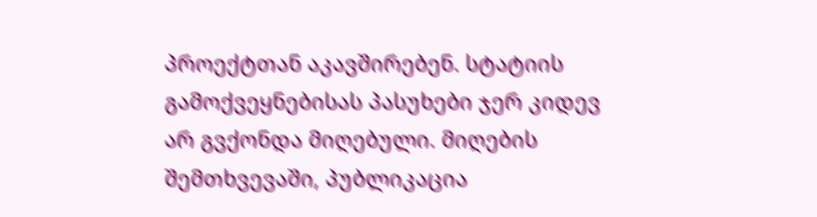პროექტთან აკავშირებენ. სტატიის გამოქვეყნებისას პასუხები ჯერ კიდევ არ გვქონდა მიღებული. მიღების შემთხვევაში, პუბლიკაცია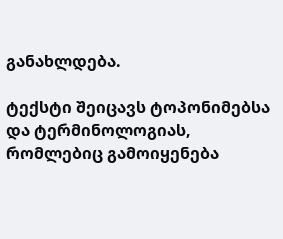განახლდება.

ტექსტი შეიცავს ტოპონიმებსა და ტერმინოლოგიას, რომლებიც გამოიყენება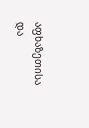აფხაზეთისა და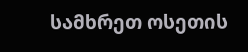სამხრეთ ოსეთის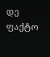დე ფაქტო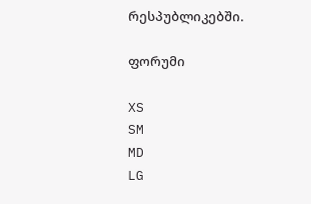რესპუბლიკებში.

ფორუმი

XS
SM
MD
LG